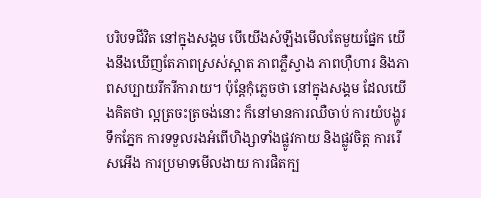បរិបទជីវិត នៅក្នុងសង្គម បើយើងសំឡឹងមើលតែមួយផ្នែក យើងនឹងឃើញតែភាពស្រស់ស្អាត ភាពភ្លឺស្វាង ភាពហ៊ឺហារ និងភាពសប្បាយរីករីការាយ។ ប៉ុន្ដែកុំភ្លេចថា នៅក្នុងសង្គម ដែលយើងគិតថា ល្អត្រចះត្រចង់នោះ ក៏នៅមានការឈឺចាប់ ការយំបង្ហូរទឹកភ្នែក ការទទួលរងអំពើហិង្សាទាំងផ្លូវកាយ និងផ្លូវចិត្ដ ការរើសអើង ការប្រមាទមើលងាយ ការផិតក្ប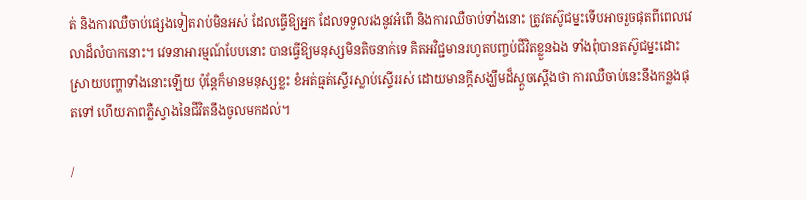ត់ និងការឈឺចាប់ផ្សេងទៀតរាប់មិនអស់ ដែលធ្វើឱ្យអ្នក ដែលទទួលរងនូវអំពើ និងការឈឺចាប់ទាំងនោះ ត្រូវតស៊ូជម្នះទើបអាចរួចផុតពីពេលវេលាដ៏លំបាកនោះ។ វេទនាអារម្មណ៍បែបនោះ បានធ្វើឱ្យមនុស្សមិនតិចនាក់ទេ គិតអវិជ្ជមានរហូតបញ្ចប់ជីវិតខ្លួនឯង ទាំងពុំបានតស៊ូជម្នះដោះស្រាយបញ្ហាទាំងនោះឡើយ ប៉ុន្ដែក៏មានមនុស្សខ្លះ ខំអត់ធ្មត់ស្ទើរស្លាប់ស្ទើររស់ ដោយមានក្ដីសង្ឃឹមដ៏ស្ដួចស្ដើងថា ការឈឺចាប់នេះនឹងកន្លងផុតទៅ ហើយភាពភ្លឺស្វាងនៃជីវិតនឹងចូលមកដល់។

/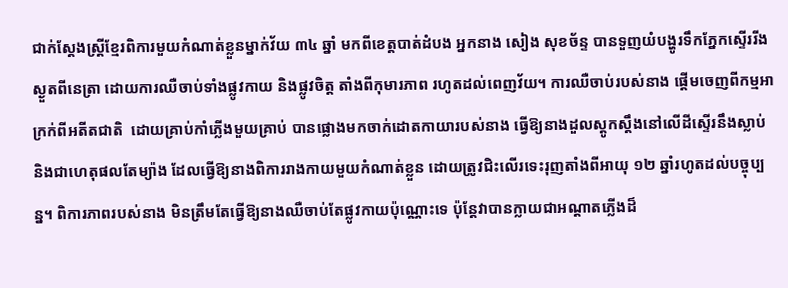ជាក់ស្ដែងស្រ្ដីខ្មែរពិការមួយកំណាត់ខ្លួនម្នាក់វ័យ ៣៤ ឆ្នាំ មកពីខេត្ដបាត់ដំបង អ្នកនាង សៀង សុខច័ន្ទ បានទួញយំបង្ហូរទឹកភ្នែកស្ទើររីងស្ងួតពីនេត្រា ដោយការឈឺចាប់ទាំងផ្លូវកាយ និងផ្លូវចិត្ដ តាំងពីកុមារភាព រហូតដល់ពេញវ័យ។ ការឈឺចាប់របស់នាង ផ្ដើមចេញពីកម្មអាក្រក់ពីអតីតជាតិ  ដោយគ្រាប់កាំភ្លើងមួយគ្រាប់ បានផ្លោងមកចាក់ដោតកាយារបស់នាង ធ្វើឱ្យនាងដួលស្ដូកស្ដឹងនៅលើដីស្ទើរនឹងស្លាប់ និងជាហេតុផលតែម្យ៉ាង ដែលធ្វើឱ្យនាងពិការរាងកាយមួយកំណាត់ខ្លួន ដោយត្រូវជិះលើរទេះរុញតាំងពីអាយុ ១២ ឆ្នាំរហូតដល់បច្ចុប្បន្ន។ ពិការភាពរបស់នាង មិនត្រឹមតែធ្វើឱ្យនាងឈឺចាប់តែផ្លូវកាយប៉ុណ្ណោះទេ ប៉ុន្ដែវាបានក្លាយជាអណ្ដាតភ្លើងដ៏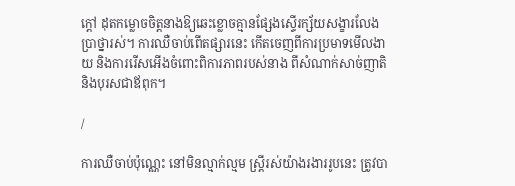ក្ដៅ ដុតកម្លោចចិត្ដនាងឱ្យឆេះខ្លោចគ្មានផ្សែងស្ទើរក្ស័យសង្ខារលែងប្រាថ្នារស់។ ការឈឺចាប់ពើតផ្សារនេះ កើតចេញពីការប្រមាទមើលងាយ និងការរើសអើងចំពោះពិការភាពរបស់នាង ពីសំណាក់សាច់ញាតិ និងបុរសជាឪពុក។

/

ការឈឺចាប់ប៉ុណ្ណេះ នៅមិនល្មាក់ល្មម ស្រ្ដីរស់យ៉ាងរងាររូបនេះ ត្រូវបា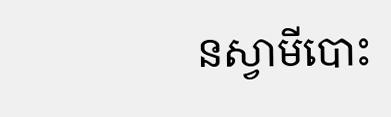នស្វាមីបោះ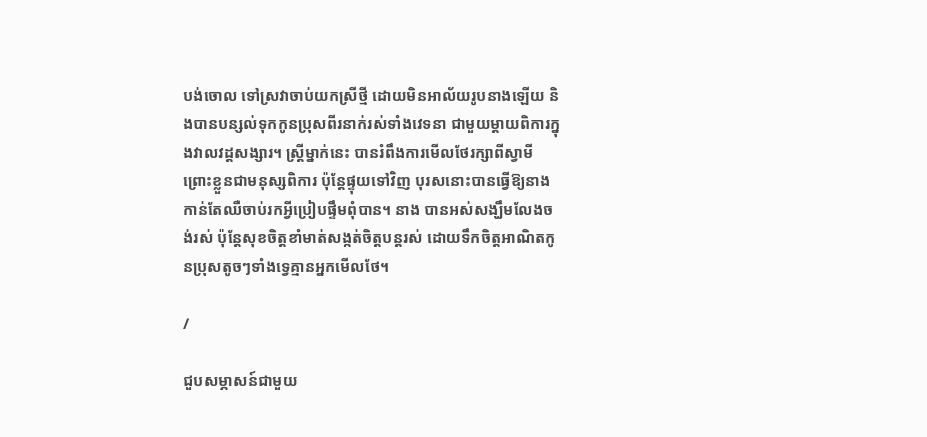បង់ចោល ទៅស្រវាចាប់យកស្រីថ្មី ដោយមិនអាល័យរូបនាងឡើយ និងបានបន្សល់ទុកកូនប្រុសពីរនាក់រស់ទាំងវេទនា ជាមួយម្ដាយពិការក្នុងវាលវដ្ដសង្សារ។ ស្រ្ដីម្នាក់នេះ បានរំពឹងការមើលថែរក្សាពីស្វាមី ព្រោះខ្លួនជាមនុស្សពិការ ប៉ុន្ដែផ្ទុយទៅវិញ បុរសនោះបានធ្វើឱ្យនាងកាន់តែឈឺចាប់រកអ្វីប្រៀបផ្ទឹមពុំបាន។ នាង បានអស់សង្ឃឹមលែងចង់រស់ ប៉ុន្ដែសុខចិត្ដខាំមាត់សង្កត់ចិត្ដបន្ដរស់ ដោយទឹកចិត្ដអាណិតកូនប្រុសតូចៗទាំងទ្វេគ្មានអ្នកមើលថែ។

/

ជួបសម្ភាសន៍ជាមួយ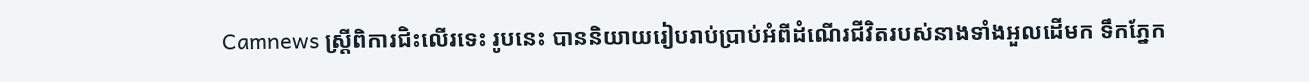Camnews ស្រ្ដីពិការជិះលើរទេះ រូបនេះ បាននិយាយរៀបរាប់ប្រាប់អំពីដំណើរជីវិតរបស់នាងទាំងអួលដើមក ទឹកភ្នែក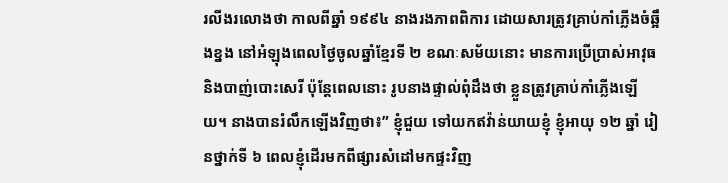រលីងរលោងថា កាលពីឆ្នាំ ១៩៩៤ នាងរងភាពពិការ ដោយសារត្រូវគ្រាប់កាំភ្លើងចំឆ្អឹងខ្នង នៅអំឡុងពេលថ្ងៃចូលឆ្នាំខ្មែរទី ២ ខណៈសម័យនោះ មានការប្រើប្រាស់អាវុធ និងបាញ់បោះសេរី ប៉ុន្ដែពេលនោះ រូបនាងផ្ទាល់ពុំដឹងថា ខ្លួនត្រូវគ្រាប់កាំភ្លើងឡើយ។ នាងបានរំលឹកឡើងវិញថា៖” ខ្ញុំជួយ ទៅយកឥវ៉ាន់យាយខ្ញុំ ខ្ញុំអាយុ ១២ ឆ្នាំ រៀនថ្នាក់ទី ៦ ពេលខ្ញុំដើរមកពីផ្សារសំដៅមកផ្ទះវិញ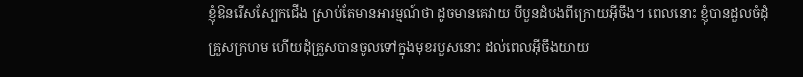ខ្ញុំឱនរើសស្បែកជើង ស្រាប់តែមានអារម្មណ៍ថា ដូចមានគេវាយ បីបួនដំបងពីក្រោយអ៊ីចឹង។ ពេលនោះ ខ្ញុំបានដួលចំដុំគ្រួសក្រហម ហើយដុំគ្រួសបានចូលទៅក្នុងមុខរបួសនោះ ដល់ពេលអ៊ីចឹងយាយ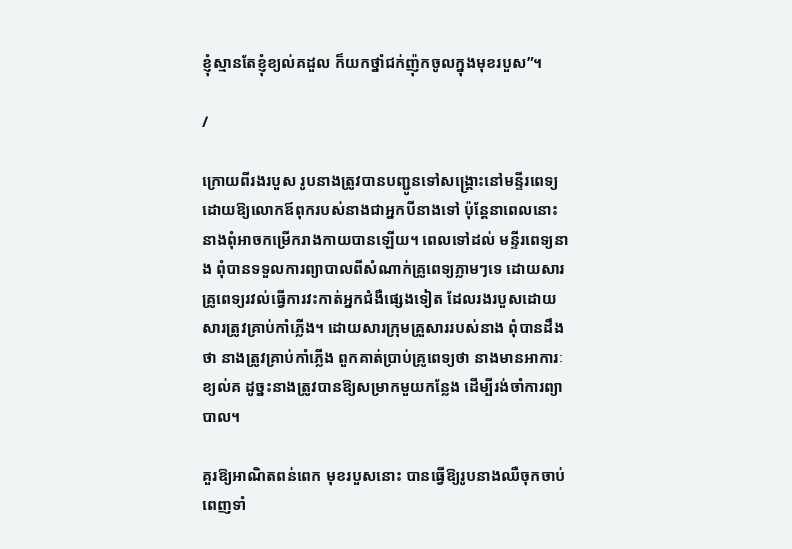ខ្ញុំស្មានតែខ្ញុំខ្យល់គដួល ក៏យកថ្នាំជក់ញ៉ុកចូលក្នុងមុខរបួស”។

/

ក្រោយពីរងរបួស រូបនាងត្រូវបានបញ្ជូនទៅសង្រ្គោះនៅមន្ទីរពេទ្យ ដោយឱ្យលោកឪពុករបស់នាងជាអ្នកបីនាងទៅ ប៉ុន្ដែនាពេលនោះនាងពុំអាចកម្រើករាងកាយបានឡើយ។ ពេលទៅដល់ មន្ទីរពេទ្យនាង ពុំបានទទួលការព្យាបាលពីសំណាក់គ្រូពេទ្យភ្លាមៗទេ ដោយសារគ្រូពេទ្យរវល់ធ្វើការវះកាត់អ្នកជំងឺផ្សេងទៀត ដែលរងរបួសដោយសារត្រូវគ្រាប់កាំភ្លើង។ ដោយសារក្រុមគ្រួសាររបស់នាង ពុំបានដឹងថា នាងត្រូវគ្រាប់កាំភ្លើង ពួកគាត់ប្រាប់គ្រូពេទ្យថា នាងមានអាការៈខ្យល់គ ដូច្នះនាងត្រូវបានឱ្យសម្រាកមួយកន្លែង ដើម្បីរង់ចាំការព្យាបាល។

គួរឱ្យអាណិតពន់ពេក មុខរបួសនោះ បានធ្វើឱ្យរូបនាងឈឺចុកចាប់ពេញទាំ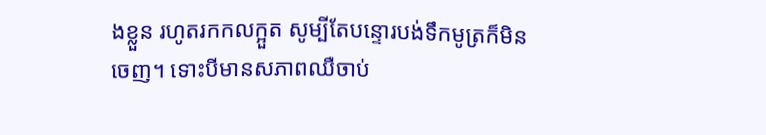ងខ្លួន រហូតរកកលក្អួត សូម្បីតែបន្ទោរបង់ទឹកមូត្រក៏មិនចេញ។ ទោះបីមានសភាពឈឺចាប់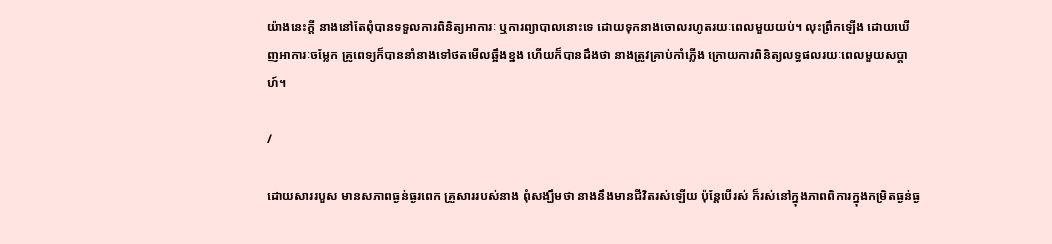យ៉ាងនេះក្ដី នាងនៅតែពុំបានទទួលការពិនិត្យអាការៈ ឬការព្យាបាលនោះទេ ដោយទុកនាងចោលរហូតរយៈពេលមួយយប់។ លុះព្រឹកឡើង ដោយឃើញអាការៈចម្លែក គ្រូពេទ្យក៏បាននាំនាងទៅថតមើលឆ្អឹងខ្នង ហើយក៏បានដឹងថា នាងត្រូវគ្រាប់កាំភ្លើង ក្រោយការពិនិត្យលទ្ធផលរយៈពេលមួយសប្ដាហ៍។

/

ដោយសាររបួស មានសភាពធ្ងន់ធ្ងរពេក គ្រួសាររបស់នាង ពុំសង្ឃឹមថា នាងនឹងមានជីវិតរស់ឡើយ ប៉ុន្ដែបើរស់ ក៏រស់នៅក្នុងភាពពិការក្នុងកម្រិតធ្ងន់ធ្ង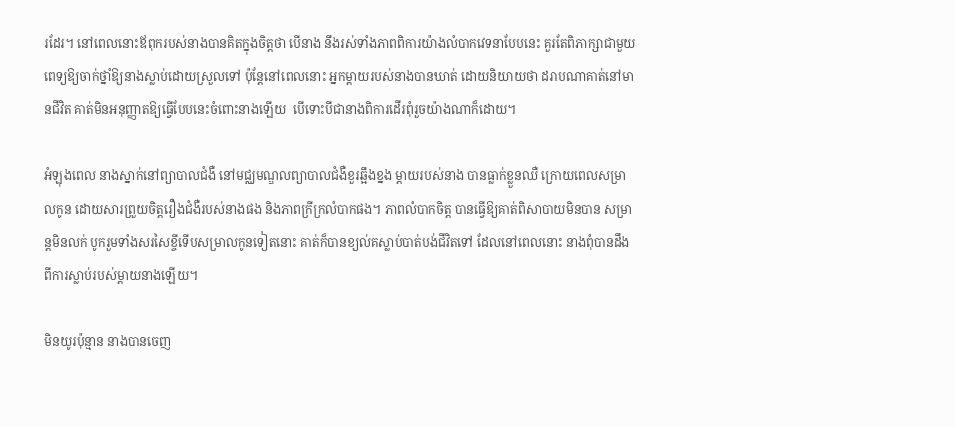រដែរ។ នៅពេលនោះឪពុករបស់នាងបានគិតក្នុងចិត្ដថា បើនាង នឹងរស់ទាំងភាពពិការយ៉ាងលំបាកវេទនាបែបនេះ គួរតែពិភាក្សាជាមួយពេទ្យឱ្យចាក់ថ្នាំឱ្យនាងស្លាប់ដោយស្រួលទៅ ប៉ុន្ដែនៅពេលនោះ អ្នកម្ដាយរបស់នាងបានឃាត់ ដោយនិយាយថា ដរាបណាគាត់នៅមានជីវិត គាត់មិនអនុញ្ញាតឱ្យធ្វើបែបនេះចំពោះនាងឡើយ  បើទោះបីជានាងពិការដើរពុំរួចយ៉ាងណាក៏ដោយ។

អំឡុងពេល នាងស្នាក់នៅព្យាបាលជំងឺ នៅមជ្ឈមណ្ឌលព្យាបាលជំងឺខួរឆ្អឹងខ្នង ម្ដាយរបស់នាង បានធ្លាក់ខ្លួនឈឺ ក្រោយពេលសម្រាលកូន ដោយសារព្រួយចិត្ដរឿងជំងឺរបស់នាងផង និងភាពក្រីក្រលំបាកផង។ ភាពលំបាកចិត្ដ បានធ្វើឱ្យគាត់ពិសាបាយមិនបាន សម្រាន្ដមិនលក់ បូករួមទាំងសរសៃខ្ចីទើបសម្រាលកូនទៀតនោះ គាត់ក៏បានខ្យល់គស្លាប់បាត់បង់ជីវិតទៅ ដែលនៅពេលនោះ នាងពុំបានដឹង ពីការស្លាប់របស់ម្ដាយនាងឡើយ។

មិនយូរប៉ុន្មាន នាងបានចេញ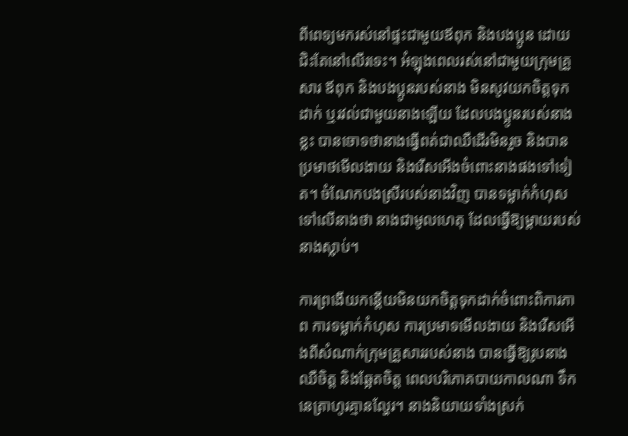ពីពេទ្យមករស់នៅផ្ទះជាមួយឪពុក និងបងប្អូន ដោយជិះតែនៅលើរទេះ។ អំឡុងពេលរស់នៅជាមួយក្រុមគ្រួសារ ឪពុក និងបងប្អូនរបស់នាង មិនសូវយកចិត្ដទុកដាក់ ឬរវល់ជាមួយនាងឡើយ ដែលបងប្អូនរបស់នាងខ្លះ បានចោទថានាងធ្វើពត់ជាឈឺដើរមិនរួច និងបានប្រមាថមើលងាយ និងរើសអើងចំពោះនាងផងទៅទៀត។ ចំណែកបងស្រីរបស់នាងវិញ បានទម្លាក់កំហុសទៅលើនាងថា នាងជាមូលហេតុ ដែលធ្វើឱ្យម្ដាយរបស់នាងស្លាប់។

ការព្រងើយកន្ដើយមិនយកចិត្ដទុកដាក់ចំពោះពិការភាព ការទម្លាក់កំហុស ការប្រមាទមើលងាយ និងរើសអើងពីសំណាក់ក្រុមគ្រួសាររបស់នាង បានធ្វើឱ្យរូបនាងឈឺចិត្ដ និងឆ្អែតចិត្ដ ពេលបរិភោគបាយកាលណា ទឹកនេត្រាហូរគ្មានល្ហែរ។ នាងនិយាយទាំងស្រក់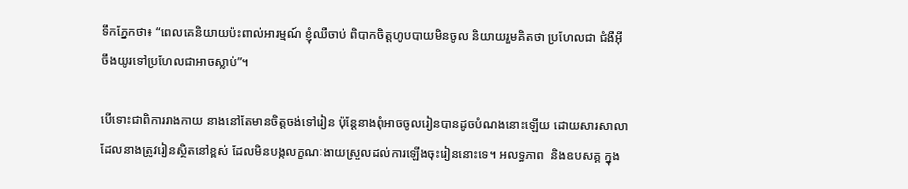ទឹកភ្នែកថា៖ “ពេលគេនិយាយប៉ះពាល់អារម្មណ៍ ខ្ញុំឈឺចាប់ ពិបាកចិត្ដហូបបាយមិនចូល និយាយរួមគិតថា ប្រហែលជា ជំងឺអ៊ីចឹងយូរទៅប្រហែលជាអាចស្លាប់”។

បើទោះជាពិការរាងកាយ នាងនៅតែមានចិត្ដចង់ទៅរៀន ប៉ុន្ដែនាងពុំអាចចូលរៀនបានដូចបំណងនោះឡើយ ដោយសារសាលា ដែលនាងត្រូវរៀនស្ថិតនៅខ្ពស់ ដែលមិនបង្កលក្ខណៈងាយស្រួលដល់ការឡើងចុះរៀននោះទេ។ អលទ្ធភាព  និងឧបសគ្គ ក្នុង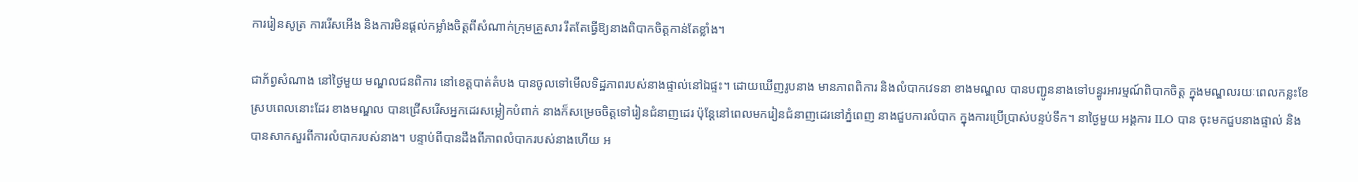ការរៀនសូត្រ ការរើសអើង និងការមិនផ្ដល់កម្លាំងចិត្ដពីសំណាក់ក្រុមគ្រួសារ រឹតតែធ្វើឱ្យនាងពិបាកចិត្ដកាន់តែខ្លាំង។

ជាភ័ព្វសំណាង នៅថ្ងៃមួយ មណ្ឌលជនពិការ នៅខេត្ដបាត់តំបង បានចូលទៅមើលទិដ្ឋភាពរបស់នាងផ្ទាល់នៅឯផ្ទះ។ ដោយឃើញរូបនាង មានភាពពិការ និងលំបាកវេទនា ខាងមណ្ឌល បានបញ្ជូននាងទៅបន្ធូរអារម្មណ៍ពិបាកចិត្ដ ក្នុងមណ្ឌលរយៈពេលកន្លះខែ ស្របពេលនោះដែរ ខាងមណ្ឌល បានជ្រើសរើសអ្នកដេរសម្លៀកបំពាក់ នាងក៏សម្រេចចិត្ដទៅរៀនជំនាញដេរ ប៉ុន្ដែនៅពេលមករៀនជំនាញដេរនៅភ្នំពេញ នាងជួបការលំបាក ក្នុងការប្រើប្រាស់បន្ទប់ទឹក។ នាថ្ងៃមួយ អង្គការ ILO បាន ចុះមកជួបនាងផ្ទាល់ និងបានសាកសួរពីការលំបាករបស់នាង។ បន្ទាប់ពីបានដឹងពីភាពលំបាករបស់នាងហើយ អ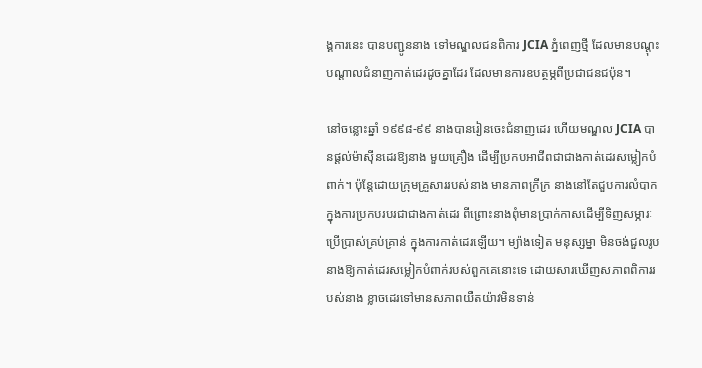ង្គការនេះ បានបញ្ជូននាង ទៅមណ្ឌលជនពិការ JCIA ភ្នំពេញថ្មី ដែលមានបណ្ដុះបណ្ដាលជំនាញកាត់ដេរដូចគ្នាដែរ ដែលមានការឧបត្ថម្ភពីប្រជាជនជប៉ុន។

នៅចន្លោះឆ្នាំ ១៩៩៨-៩៩ នាងបានរៀនចេះជំនាញដេរ ហើយមណ្ឌល JCIA បានផ្ដល់ម៉ាស៊ីនដេរឱ្យនាង មួយគ្រឿង ដើម្បីប្រកបអាជីពជាជាងកាត់ដេរសម្លៀកបំពាក់។ ប៉ុន្ដែដោយក្រុមគ្រួសាររបស់នាង មានភាពក្រីក្រ នាងនៅតែជួបការលំបាក ក្នុងការប្រកបរបរជាជាងកាត់ដេរ ពីព្រោះនាងពុំមានប្រាក់កាសដើម្បីទិញសម្ភារៈប្រើប្រាស់គ្រប់គ្រាន់ ក្នុងការកាត់ដេរឡើយ។ ម្យ៉ាងទៀត មនុស្សម្នា មិនចង់ជួលរូបនាងឱ្យកាត់ដេរសម្លៀកបំពាក់របស់ពួកគេនោះទេ ដោយសារឃើញសភាពពិការរបស់នាង ខ្លាចដេរទៅមានសភាពយឺតយ៉ាវមិនទាន់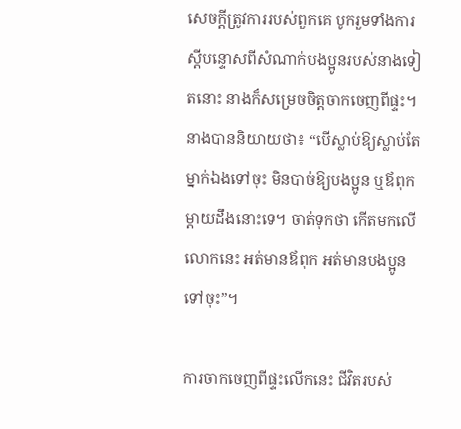សេចក្ដីត្រូវការរបស់ពួកគេ បូករួមទាំងការស្ដីបន្ទោសពីសំណាក់បងប្អូនរបស់នាងទៀតនោះ នាងក៏សម្រេចចិត្ដចាកចេញពីផ្ទះ។ នាងបាននិយាយថា៖ “បើស្លាប់ឱ្យស្លាប់តែម្នាក់ឯងទៅចុះ មិនបាច់ឱ្យបងប្អូន ឬឪពុកម្ដាយដឹងនោះទេ។ ចាត់ទុកថា កើតមកលើលោកនេះ អត់មានឪពុក អត់មានបងប្អូនទៅចុះ”។

ការចាកចេញពីផ្ទះលើកនេះ ជីវិតរបស់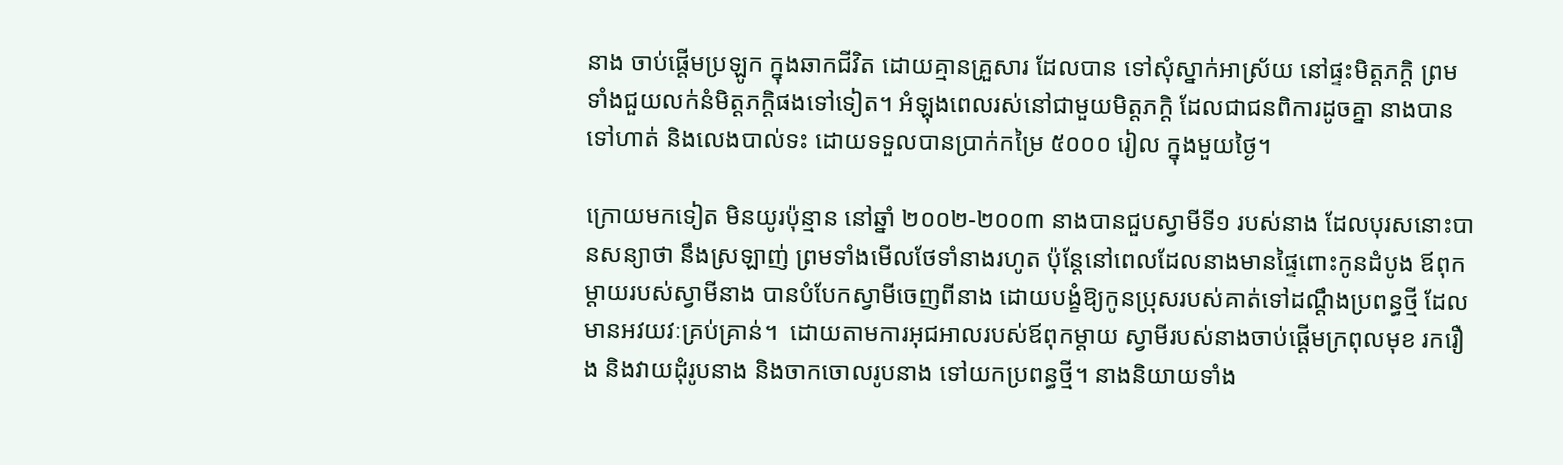នាង ចាប់ផ្ដើមប្រឡូក ក្នុងឆាកជីវិត ដោយគ្មានគ្រួសារ ដែលបាន ទៅសុំស្នាក់អាស្រ័យ នៅផ្ទះមិត្ដភក្ដិ ព្រមទាំងជួយលក់នំមិត្ដភក្ដិផងទៅទៀត។ អំឡុងពេលរស់នៅជាមួយមិត្ដភក្ដិ ដែលជាជនពិការដូចគ្នា នាងបានទៅហាត់ និងលេងបាល់ទះ ដោយទទួលបានប្រាក់កម្រៃ ៥០០០ រៀល ក្នុងមួយថ្ងៃ។

ក្រោយមកទៀត មិនយូរប៉ុន្មាន នៅឆ្នាំ ២០០២-២០០៣ នាងបានជួបស្វាមីទី១ របស់នាង ដែលបុរសនោះបានសន្យាថា នឹងស្រឡាញ់ ព្រមទាំងមើលថែទាំនាងរហូត ប៉ុន្ដែនៅពេលដែលនាងមានផ្ទៃពោះកូនដំបូង ឪពុកម្ដាយរបស់ស្វាមីនាង បានបំបែកស្វាមីចេញពីនាង ដោយបង្ខំឱ្យកូនប្រុសរបស់គាត់ទៅដណ្ដឹងប្រពន្ធថ្មី ដែលមានអវយវៈគ្រប់គ្រាន់។  ដោយតាមការអុជអាលរបស់ឪពុកម្ដាយ ស្វាមីរបស់នាងចាប់ផ្ដើមក្រពុលមុខ រករឿង និងវាយដុំរូបនាង និងចាកចោលរូបនាង ទៅយកប្រពន្ធថ្មី។ នាងនិយាយទាំង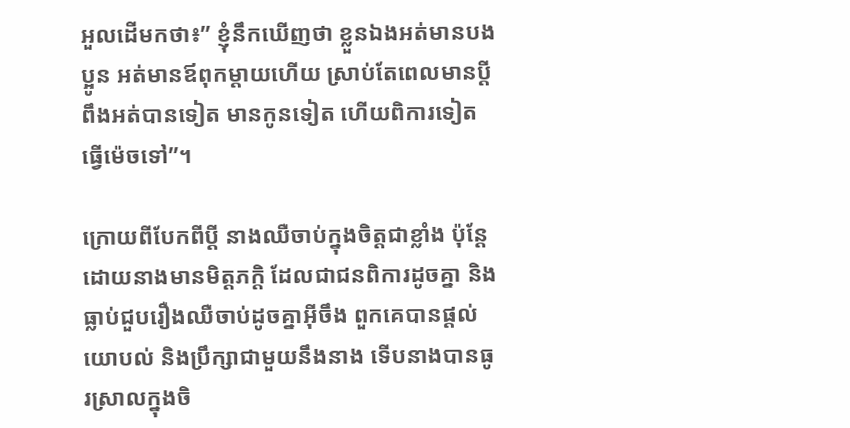អួលដើមកថា៖” ខ្ញុំនឹកឃើញថា ខ្លួនឯងអត់មានបងប្អូន អត់មានឪពុកម្ដាយហើយ ស្រាប់តែពេលមានប្ដីពឹងអត់បានទៀត មានកូនទៀត ហើយពិការទៀត ធ្វើម៉េចទៅ”។

ក្រោយពីបែកពីប្ដី នាងឈឺចាប់ក្នុងចិត្ដជាខ្លាំង ប៉ុន្ដែដោយនាងមានមិត្ដភក្ដិ ដែលជាជនពិការដូចគ្នា និងធ្លាប់ជួបរឿងឈឺចាប់ដូចគ្នាអ៊ីចឹង ពួកគេបានផ្ដល់យោបល់ និងប្រឹក្សាជាមួយនឹងនាង ទើបនាងបានធូរស្រាលក្នុងចិ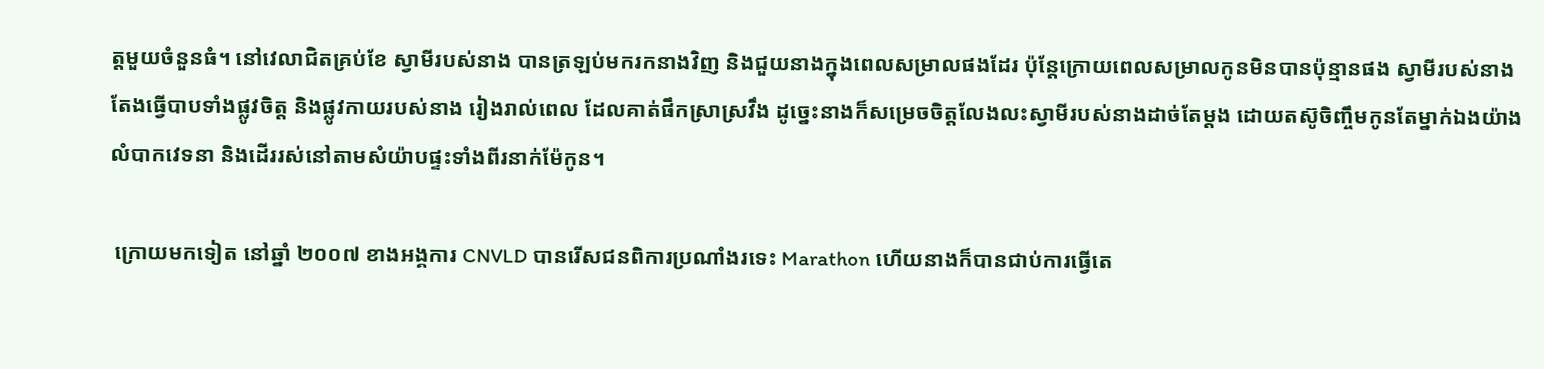ត្ដមួយចំនួនធំ។ នៅវេលាជិតគ្រប់ខែ ស្វាមីរបស់នាង បានត្រឡប់មករកនាងវិញ និងជួយនាងក្នុងពេលសម្រាលផងដែរ ប៉ុន្ដែក្រោយពេលសម្រាលកូនមិនបានប៉ុន្មានផង ស្វាមីរបស់នាងតែងធ្វើបាបទាំងផ្លូវចិត្ដ និងផ្លូវកាយរបស់នាង រៀងរាល់ពេល ដែលគាត់ផឹកស្រាស្រវឹង ដូច្នេះនាងក៏សម្រេចចិត្ដលែងលះស្វាមីរបស់នាងដាច់តែម្ដង ដោយតស៊ូចិញ្ចឹមកូនតែម្នាក់ឯងយ៉ាងលំបាកវេទនា និងដើររស់នៅតាមសំយ៉ាបផ្ទះទាំងពីរនាក់ម៉ែកូន។

 ក្រោយមកទៀត នៅឆ្នាំ ២០០៧ ខាងអង្គការ CNVLD បានរើសជនពិការប្រណាំងរទេះ Marathon ហើយនាងក៏បានជាប់ការធ្វើតេ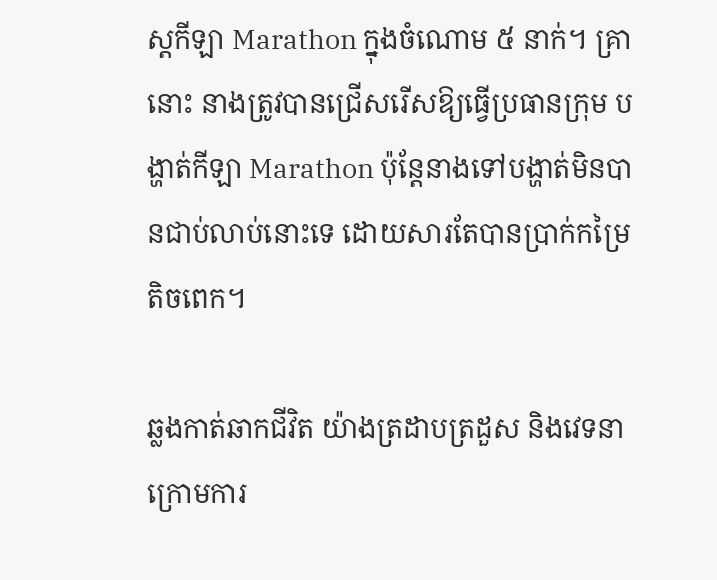ស្ដកីឡា Marathon ក្នុងចំណោម ៥ នាក់។ គ្រានោះ នាងត្រូវបានជ្រើសរើសឱ្យធ្វើប្រធានក្រុម បង្ហាត់កីឡា Marathon ប៉ុន្ដែនាងទៅបង្ហាត់មិនបានជាប់លាប់នោះទេ ដោយសារតែបានប្រាក់កម្រៃតិចពេក។

ឆ្លងកាត់ឆាកជីវិត យ៉ាងត្រដាបត្រដួស និងវេទនា ក្រោមការ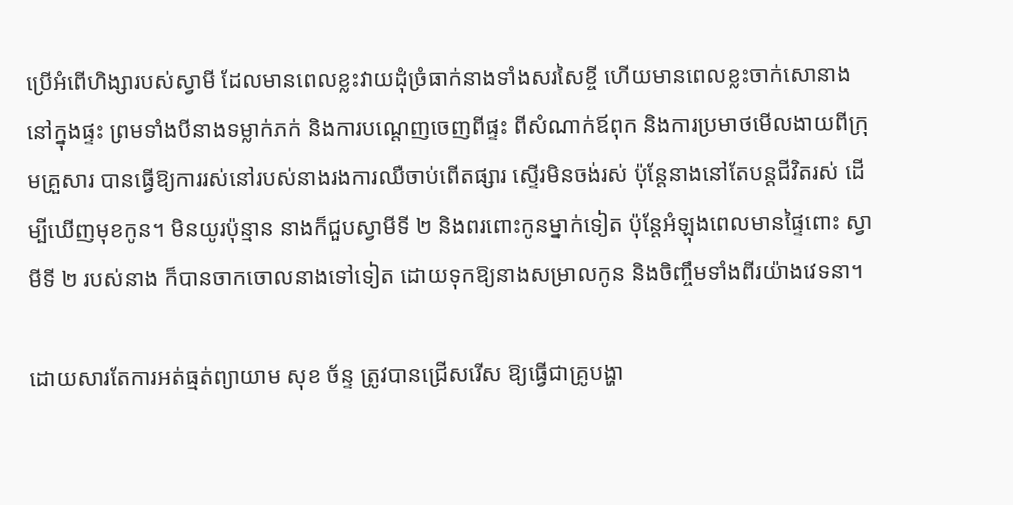ប្រើអំពើហិង្សារបស់ស្វាមី ដែលមានពេលខ្លះវាយដុំច្រំធាក់នាងទាំងសរសៃខ្ចី ហើយមានពេលខ្លះចាក់សោនាង នៅក្នុងផ្ទះ ព្រមទាំងបីនាងទម្លាក់ភក់ និងការបណ្ដេញចេញពីផ្ទះ ពីសំណាក់ឪពុក និងការប្រមាថមើលងាយពីក្រុមគ្រួសារ បានធ្វើឱ្យការរស់នៅរបស់នាងរងការឈឺចាប់ពើតផ្សារ ស្ទើរមិនចង់រស់ ប៉ុន្ដែនាងនៅតែបន្ដជីវិតរស់ ដើម្បីឃើញមុខកូន។ មិនយូរប៉ុន្មាន នាងក៏ជួបស្វាមីទី ២ និងពរពោះកូនម្នាក់ទៀត ប៉ុន្ដែអំឡុងពេលមានផ្ទៃពោះ ស្វាមីទី ២ របស់នាង ក៏បានចាកចោលនាងទៅទៀត ដោយទុកឱ្យនាងសម្រាលកូន និងចិញ្ចឹមទាំងពីរយ៉ាងវេទនា។

ដោយសារតែការអត់ធ្មត់ព្យាយាម សុខ ច័ន្ទ ត្រូវបានជ្រើសរើស ឱ្យធ្វើជាគ្រូបង្ហា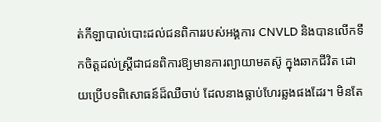ត់កីឡាបាល់បោះដល់ជនពិការរបស់អង្គការ CNVLD និងបានលើកទឹកចិត្ដដល់ស្រ្ដីជាជនពិការឱ្យមានការព្យាយាមតស៊ូ ក្នុងឆាកជីវិត ដោយប្រើបទពិសោធន៍ដ៏ឈឺចាប់ ដែលនាងធ្លាប់ហែរឆ្លងផងដែរ។ មិនតែ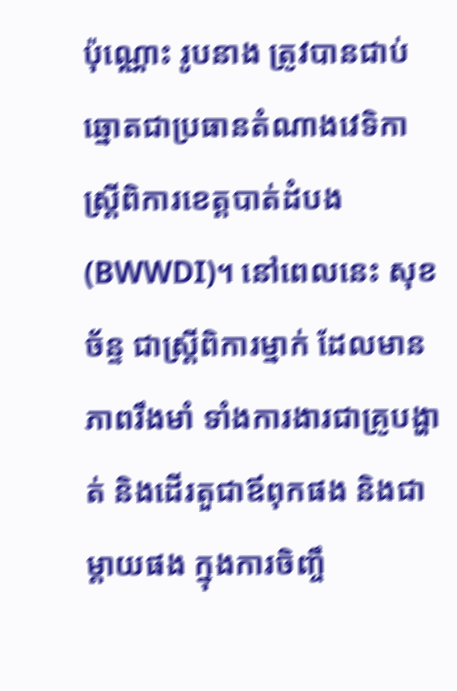ប៉ុណ្ណោះ រូបនាង ត្រូវបានជាប់ឆ្នោតជាប្រធានតំណាងវេទិកាស្រ្ដីពិការខេត្ដបាត់ដំបង(BWWDI)។ នៅពេលនេះ សុខ ច័ន្ទ ជាស្រ្ដីពិការម្នាក់ ដែលមានភាពរឹងមាំ ទាំងការងារជាគ្រូបង្ហាត់ និងដើរតួជាឪពុកផង និងជាម្ដាយផង ក្នុងការចិញ្ចឹ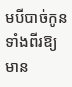មបីបាច់កូនទាំងពីរឱ្យមាន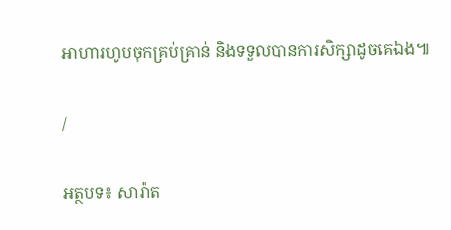អាហារហូបចុកគ្រប់គ្រាន់ និងទទួលបានការសិក្សាដូចគេឯង៕

/

អត្ថបទ៖ សារ៉ាត